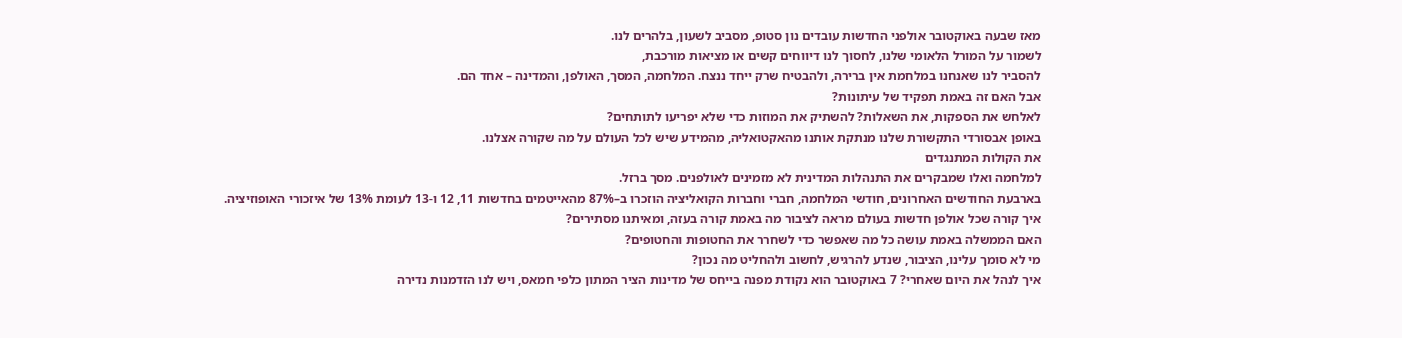מאז שבעה באוקטובר אולפני החדשות עובדים נון סטופ, מסביב לשעון, בלהרים לנו.
לשמור על המורל הלאומי שלנו, לחסוך לנו דיווחים קשים או מציאות מורכבת,
להסביר לנו שאנחנו במלחמת אין ברירה, ולהבטיח שרק ייחד ננצח. המלחמה, המסך, האולפן, והמדינה – אחד הם.
אבל האם זה באמת תפקיד של עיתונות?
לאלחש את הספקות, את השאלות? להשתיק את המוזות כדי שלא יפריעו לתותחים?
באופן אבסורדי התקשורת שלנו מנתקת אותנו מהאקטואליה, מהמידע שיש לכל העולם על מה שקורה אצלנו.
את הקולות המתנגדים
למלחמה ואלו שמבקרים את התנהלות המדינית לא מזמינים לאולפנים. מסך ברזל.
בארבעת החודשים האחרונים, חודשי המלחמה, חברי וחברות הקואליציה הוזכרו ב–87% מהאייטמים בחדשות 11, 12 ו-13 לעומת 13% של איזכורי האופוזיציה.
איך קורה שכל אולפן חדשות בעולם מראה לציבור מה באמת קורה בעזה, ומאיתנו מסתירים?
האם הממשלה באמת עושה כל מה שאפשר כדי לשחרר את החטופות והחטופים?
מי לא סומך עלינו, הציבור, שנדע להרגיש, לחשוב ולהחליט מה נכון?
איך לנהל את היום שאחרי? 7 באוקטובר הוא נקודת מפנה בייחס של מדינות הציר המתון כלפי חמאס, ויש לנו הזדמנות נדירה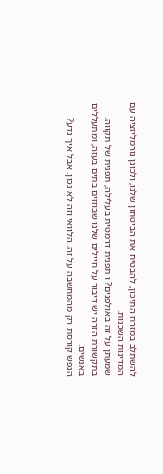להשתלב במזרח התיכון, להבטיח את הביטחון שלנו, ולכונן נורמליזציה עם המדינות השכנות.
שמעתן על זה באולפנים? ו תפנית דרמטית בעלילה, תפנית של תקווה.
בתקשורת הזרה יש דיבור על חיילים שלנו שבוזזים בתים בעזה, ומתעללים באנשים.
הנפש קורסת רק מהמחשבה על זה. הלוואי וזה לא נכון. אבל איך נדע?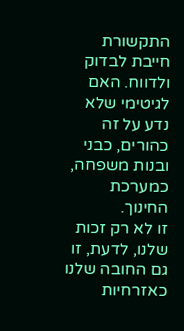התקשורת חייבת לבדוק ולדווח. האם לגיטימי שלא נדע על זה כהורים, כבני ובנות משפחה, כמערכת החינוך.
זו לא רק זכות שלנו, לדעת, זו גם החובה שלנו כאזרחיות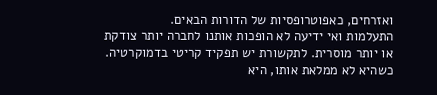ואזרחים, כאפוטרופסיות של הדורות הבאים.
התעלמות ואי ידיעה לא הופכות אותנו לחברה יותר צודקת או יותר מוסרית. לתקשורת יש תפקיד קריטי בדמוקרטיה.
כשהיא לא ממלאת אותו, היא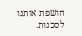חושפת אותנו לסכנות.